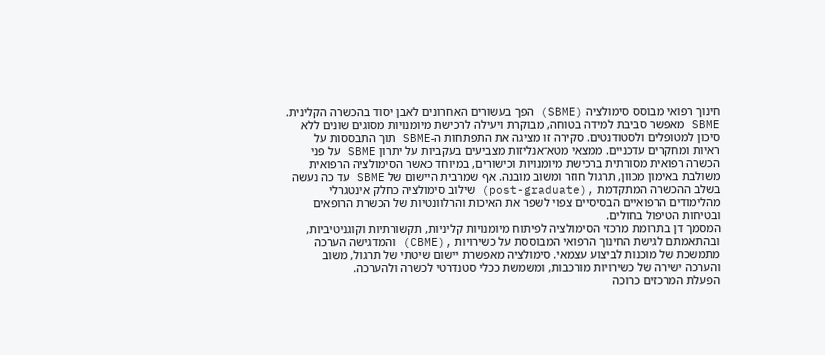חינוך רפואי מבוסס סימולציה (SBME) הפך בעשורים האחרונים לאבן יסוד בהכשרה הקלינית. SBME מאפשר סביבת למידה בטוחה, מבוקרת ויעילה לרכישת מיומנויות מסוגים שונים ללא סיכון למטופלים ולסטודנטים. סקירה זו מציגה את התפתחות ה-SBME תוך התבססות על ראיות ומחקרים עדכניים. ממצאי מטא־אנליזות מצביעים בעקביות על יתרון SBME על פני הכשרה רפואית מסורתית ברכישת מיומנויות וכישורים, במיוחד כאשר הסימולציה הרפואית משולבת באימון מכוון, תרגול חוזר ומשוב מובנה. אף שמרבית היישום של SBME עד כה נעשה בשלב ההכשרה המתקדמת ,(post-graduate) שילוב סימולציה כחלק אינטגרלי מהלימודים הרפואיים הבסיסיים צפוי לשפר את האיכות והרלוונטיות של הכשרת הרופאים ובטיחות הטיפול בחולים.
המסמך דן בתרומת מרכזי הסימולציה לפיתוח מיומנויות קליניות, תקשורתיות וקוגניטיביות, ובהתאמתם לגישת החינוך הרפואי המבוססת על כשירויות ,(CBME) והמדגישה הערכה מתמשכת של מוכנות לביצוע עצמאי. סימולציה מאפשרת יישום שיטתי של תרגול, משוב והערכה ישירה של כשירויות מורכבות, ומשמשת ככלי סטנדרטי לכשרה ולהערכה.
הפעלת המרכזים כרוכה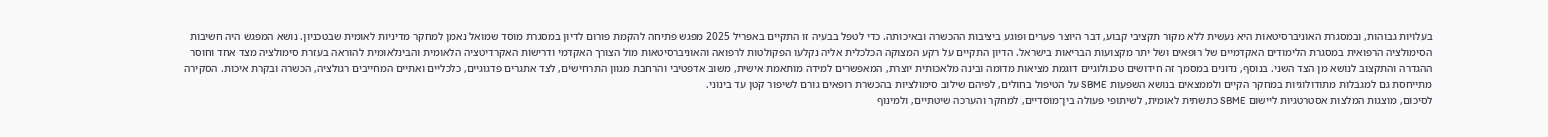בעלויות גבוהות, ובמסגרת האוניברסיטאות היא נעשית ללא מקור תקציבי קבוע, דבר היוצר פערים ופוגע ביציבות ההכשרה ובאיכותה. כדי לטפל בבעיה זו התקיים באפריל 2025 מפגש פתיחה להקמת פורום לדיון במסגרת מוסד שמואל נאמן למחקר מדיניות לאומית שבטכניון. נושא המפגש היה חשיבות הסימולציה הרפואית במסגרת הלימודים האקדמיים של רופאים ושל יתר מקצועות הבריאות בישראל. הדיון התקיים על רקע המצוקה הכלכלית אליה נקלעו הפקולטות לרפואה והאוניברסיטאות מול הצורך האקדמי ודרישות האקרדיטציה הלאומית והבינלאומית להוראה בעזרת סימולציה מצד אחד וחוסר ההגדרה והתקצוב לנושא מן הצד השני. בנוסף, נדונים במסמך זה חידושים טכנולוגיים דוגמת מציאות מדומה ובינה מלאכותית יוצרת, המאפשרים למידה מותאמת אישית, משוב אדפטיבי והרחבת מגוון התרחישים, לצד אתגרים פדגוגיים, כלכליים ואתיים המחייבים רגולציה, הכשרה ובקרת איכות. הסקירה מתייחסת גם למגבלות מתודולוגיות במחקר הקיים ולממצאים בנושא השפעות SBME על הטיפול בחולים, לפיהם שילוב סימולציות בהכשרת רופאים גורם לשיפור קטן עד בינוני.
לסיכום, מוצגות המלצות אסטרטגיות ליישום SBME כתשתית לאומית, לשיתופי פעולה בין־מוסדיים, למחקר והערכה שיטתיים, ולמינוף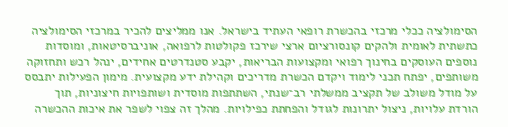הסימולציה ככלי מרכזי בהכשרת רופאי העתיד בישראל. אנו ממליצים להכיר במרכזי הסימולציה כתשתית לאומית ולהקים קונסורציום ארצי שירכז פקולטות לרפואה, אוניברסיטאות, ומוסדות נוספים העוסקים בחינוך רפואי ומקצועות הבריאות, יקבע סטנדרטים אחידים, ינהל רכש ותחזוקה משותפים, יפתח תכני לימוד ויקדם הכשרת מדריכים וקהילת ידע מקצועית. מימון הפעילות יתבסס על מודל משולב של תקציב ממשלתי רב־שנתי, השתתפות מוסדית ושותפויות חיצוניות, תוך הורדת עלויות, ניצול יתרונות לגודל והפחתת כפילויות. מהלך זה צפוי לשפר את איכות ההכשרה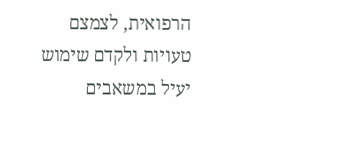הרפואית, לצמצם טעויות ולקדם שימוש יעיל במשאבים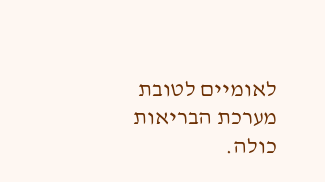לאומיים לטובת מערכת הבריאות כולה.